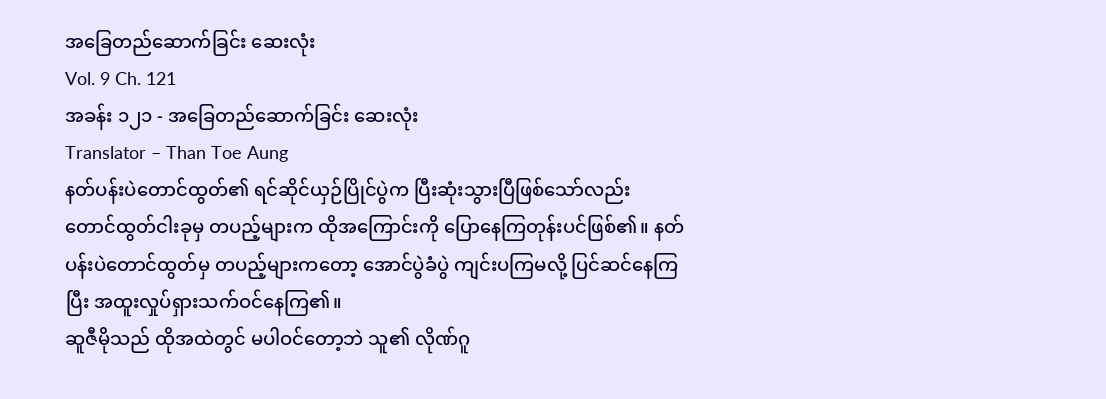အခြေတည်ဆောက်ခြင်း ဆေးလုံး
Vol. 9 Ch. 121
အခန်း ၁၂၁ - အခြေတည်ဆောက်ခြင်း ဆေးလုံး
Translator – Than Toe Aung
နတ်ပန်းပဲတောင်ထွတ်၏ ရင်ဆိုင်ယှဉ်ပြိုင်ပွဲက ပြီးဆုံးသွားပြီဖြစ်သော်လည်း တောင်ထွတ်ငါးခုမှ တပည့်များက ထိုအကြောင်းကို ပြောနေကြတုန်းပင်ဖြစ်၏။ နတ်ပန်းပဲတောင်ထွတ်မှ တပည့်များကတော့ အောင်ပွဲခံပွဲ ကျင်းပကြမလို့ ပြင်ဆင်နေကြပြီး အထူးလှုပ်ရှားသက်ဝင်နေကြ၏။
ဆူဇီမိုသည် ထိုအထဲတွင် မပါဝင်တော့ဘဲ သူ၏ လိုဏ်ဂူ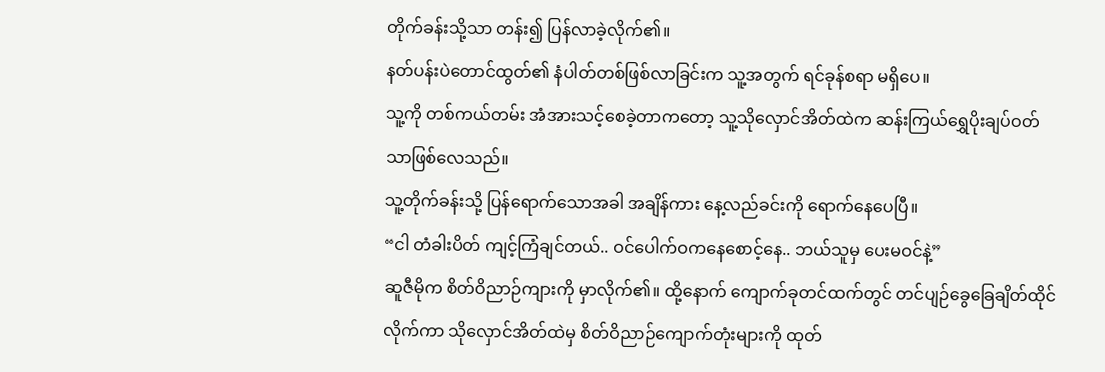တိုက်ခန်းသို့သာ တန်း၍ ပြန်လာခဲ့လိုက်၏။
နတ်ပန်းပဲတောင်ထွတ်၏ နံပါတ်တစ်ဖြစ်လာခြင်းက သူ့အတွက် ရင်ခုန်စရာ မရှိပေ။
သူ့ကို တစ်ကယ်တမ်း အံအားသင့်စေခဲ့တာကတော့ သူ့သိုလှောင်အိတ်ထဲက ဆန်းကြယ်ရွှေပိုးချပ်ဝတ်သာဖြစ်လေသည်။
သူ့တိုက်ခန်းသို့ ပြန်ရောက်သောအခါ အချိန်ကား နေ့လည်ခင်းကို ရောက်နေပေပြီ။
“ငါ တံခါးပိတ် ကျင့်ကြံချင်တယ်.. ဝင်ပေါက်ဝကနေစောင့်နေ.. ဘယ်သူမှ ပေးမဝင်နဲ့”
ဆူဇီမိုက စိတ်ဝိညာဉ်ကျားကို မှာလိုက်၏။ ထို့နောက် ကျောက်ခုတင်ထက်တွင် တင်ပျဉ်ခွေခြေချိတ်ထိုင်လိုက်ကာ သိုလှောင်အိတ်ထဲမှ စိတ်ဝိညာဉ်ကျောက်တုံးများကို ထုတ်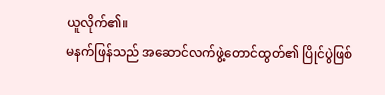ယူလိုက်၏။
မနက်ဖြန်သည် အဆောင်လက်ဖွဲ့တောင်ထွတ်၏ ပြိုင်ပွဲဖြစ်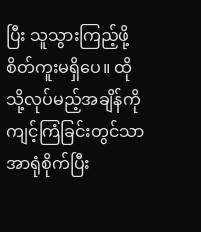ပြီး သူသွားကြည့်ဖို့ စိတ်ကူးမရှိပေ။ ထိုသို့လုပ်မည့်အချိန်ကို ကျင့်ကြံခြင်းတွင်သာ အာရုံစိုက်ပြီး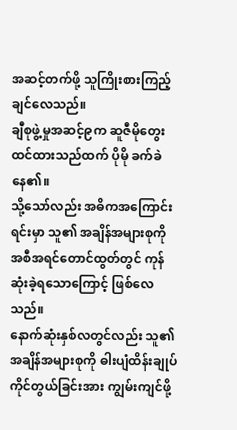အဆင့်တက်ဖို့ သူကြိုးစားကြည့်ချင်လေသည်။
ချီစုဖွဲ့မှုအဆင့်၉က ဆူဇီမိုတွေးထင်ထားသည်ထက် ပိုမို ခက်ခဲနေ၏။
သို့သော်လည်း အဓိကအကြောင်းရင်းမှာ သူ၏ အချိန်အများစုကို အစီအရင်တောင်ထွတ်တွင် ကုန်ဆုံးခဲ့ရသောကြောင့် ဖြစ်လေသည်။
နောက်ဆုံးနှစ်လတွင်လည်း သူ၏ အချိန်အများစုကို ဓါးပျံထိန်းချုပ်ကိုင်တွယ်ခြင်းအား ကျွမ်းကျင်ဖို့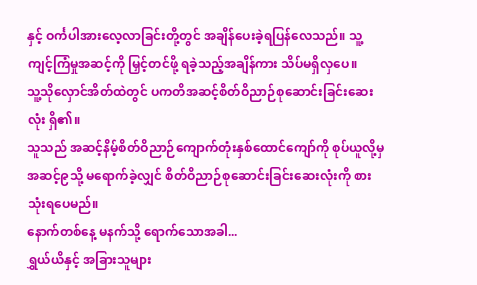နှင့် ဝင်္ကပါအားလေ့လာခြင်းတို့တွင် အချိန်ပေးခဲ့ရပြန်လေသည်။ သူ့ကျင့်ကြံမှုအဆင့်ကို မြှင့်တင်ဖို့ ရခဲ့သည့်အချိန်ကား သိပ်မရှိလှပေ။
သူ့သိုလှောင်အိတ်ထဲတွင် ပကတိအဆင့်စိတ်ဝိညာဉ်စုဆောင်းခြင်းဆေးလုံး ရှိ၏။
သူသည် အဆင့်နိမ့်စိတ်ဝိညာဉ်ကျောက်တုံးနှစ်ထောင်ကျော်ကို စုပ်ယူလို့မှ အဆင့်၉သို့ မရောက်ခဲ့လျှင် စိတ်ဝိညာဉ်စုဆောင်းခြင်းဆေးလုံးကို စားသုံးရပေမည်။
နောက်တစ်နေ့ မနက်သို့ ရောက်သောအခါ...
ရွှယ်ယိနှင့် အခြားသူများ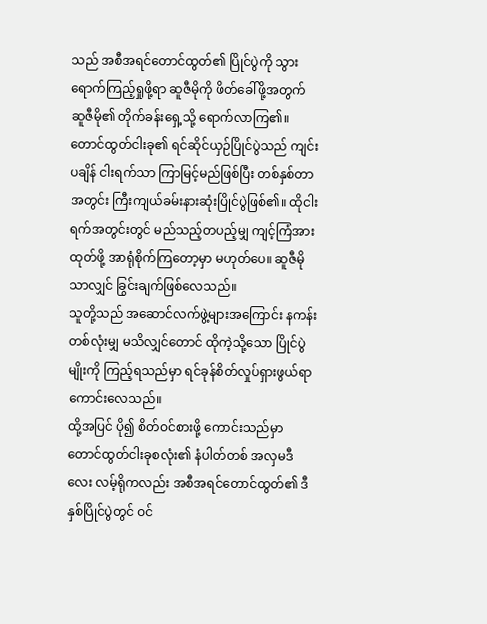သည် အစီအရင်တောင်ထွတ်၏ ပြိုင်ပွဲကို သွားရောက်ကြည့်ရှုဖို့ရာ ဆူဇီမိုကို ဖိတ်ခေါ်ဖို့အတွက် ဆူဇီမို၏ တိုက်ခန်းရှေ့သို့ ရောက်လာကြ၏။
တောင်ထွတ်ငါးခု၏ ရင်ဆိုင်ယှဉ်ပြိုင်ပွဲသည် ကျင်းပချိန် ငါးရက်သာ ကြာမြင့်မည်ဖြစ်ပြီး တစ်နှစ်တာအတွင်း ကြီးကျယ်ခမ်းနားဆုံးပြိုင်ပွဲဖြစ်၏။ ထိုငါးရက်အတွင်းတွင် မည်သည့်တပည့်မျှ ကျင့်ကြံအားထုတ်ဖို့ အာရုံစိုက်ကြတော့မှာ မဟုတ်ပေ။ ဆူဇီမိုသာလျှင် ခြွင်းချက်ဖြစ်လေသည်။
သူတို့သည် အဆောင်လက်ဖွဲ့များအကြောင်း နကန်းတစ်လုံးမျှ မသိလျှင်တောင် ထိုကဲ့သို့သော ပြိုင်ပွဲမျိုးကို ကြည့်ရသည်မှာ ရင်ခုန်စိတ်လှုပ်ရှားဖွယ်ရာကောင်းလေသည်။
ထို့အပြင် ပို၍ စိတ်ဝင်စားဖို့ ကောင်းသည်မှာ တောင်ထွတ်ငါးခုစလုံး၏ နံပါတ်တစ် အလှမဒီလေး လမ့်ရိုကလည်း အစီအရင်တောင်ထွတ်၏ ဒီနှစ်ပြိုင်ပွဲတွင် ဝင်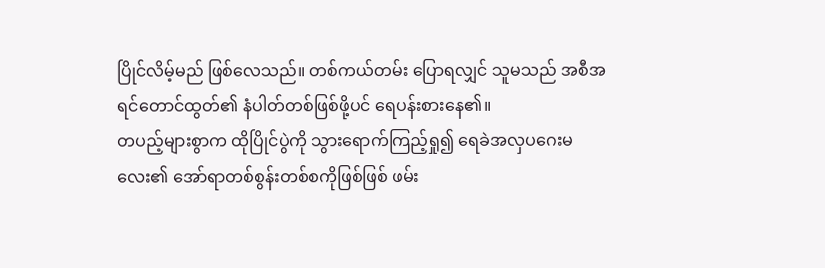ပြိုင်လိမ့်မည် ဖြစ်လေသည်။ တစ်ကယ်တမ်း ပြောရလျှင် သူမသည် အစီအရင်တောင်ထွတ်၏ နံပါတ်တစ်ဖြစ်ဖို့ပင် ရေပန်းစားနေ၏။
တပည့်များစွာက ထိုပြိုင်ပွဲကို သွားရောက်ကြည့်ရှု၍ ရေခဲအလှပဂေးမလေး၏ အော်ရာတစ်စွန်းတစ်စကိုဖြစ်ဖြစ် ဖမ်း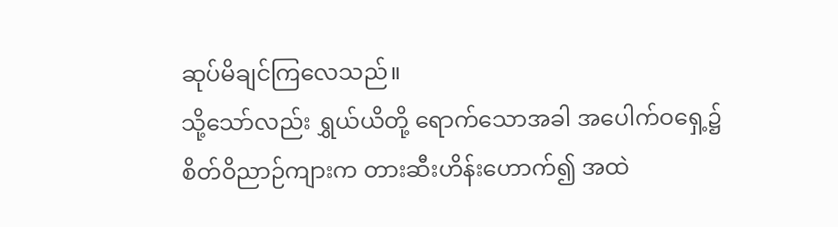ဆုပ်မိချင်ကြလေသည်။
သို့သော်လည်း ရွှယ်ယိတို့ ရောက်သောအခါ အပေါက်ဝရှေ့၌ စိတ်ဝိညာဉ်ကျားက တားဆီးဟိန်းဟောက်၍ အထဲ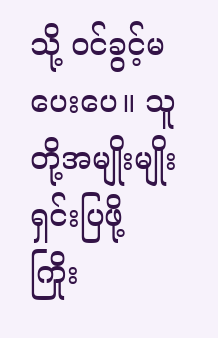သို့ ဝင်ခွင့်မပေးပေ။ သူတို့အမျိုးမျိုး ရှင်းပြဖို့ ကြိုး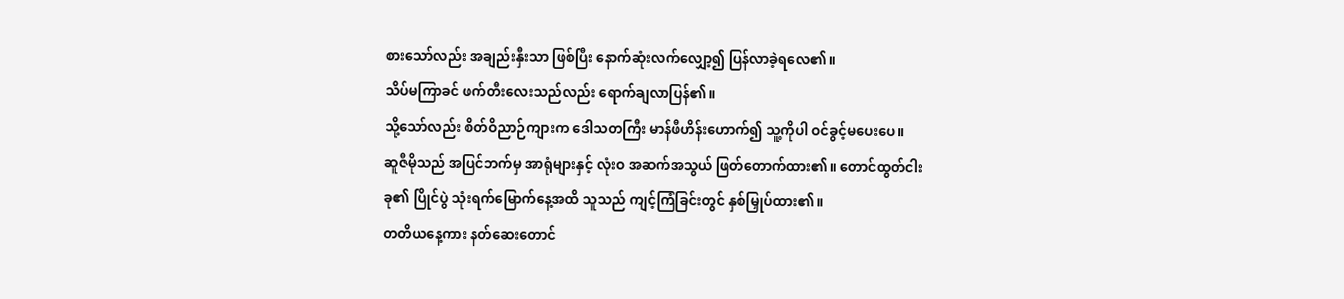စားသော်လည်း အချည်းနှီးသာ ဖြစ်ပြီး နောက်ဆုံးလက်လျှော့၍ ပြန်လာခဲ့ရလေ၏။
သိပ်မကြာခင် ဖက်တီးလေးသည်လည်း ရောက်ချလာပြန်၏။
သို့သော်လည်း စိတ်ဝိညာဉ်ကျားက ဒေါသတကြီး မာန်ဖီဟိန်းဟောက်၍ သူ့ကိုပါ ဝင်ခွင့်မပေးပေ။
ဆူဇီမိုသည် အပြင်ဘက်မှ အာရုံများနှင့် လုံးဝ အဆက်အသွယ် ဖြတ်တောက်ထား၏။ တောင်ထွတ်ငါးခု၏ ပြိုင်ပွဲ သုံးရက်မြောက်နေ့အထိ သူသည် ကျင့်ကြံခြင်းတွင် နှစ်မြှုပ်ထား၏။
တတိယနေ့ကား နတ်ဆေးတောင်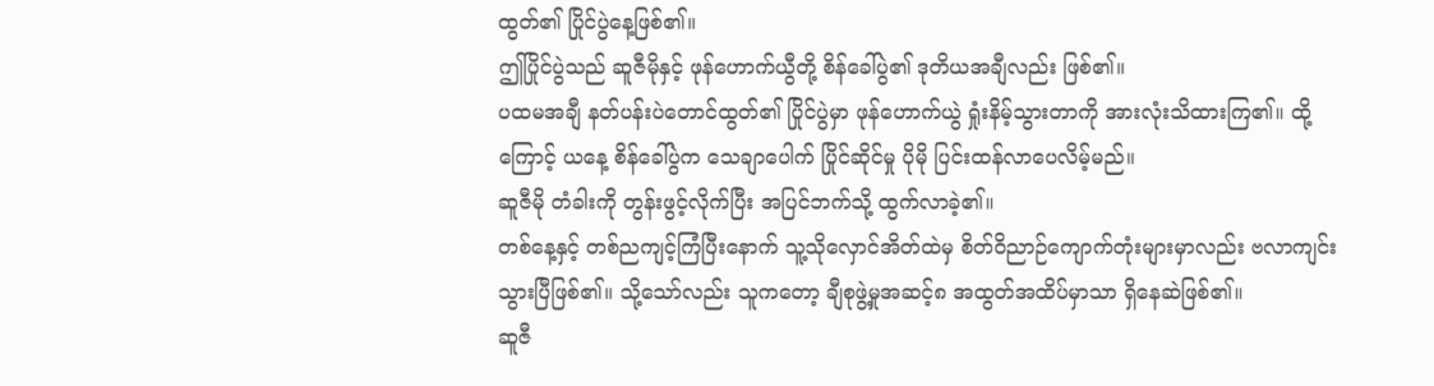ထွတ်၏ ပြိုင်ပွဲနေ့ဖြစ်၏။
ဤပြိုင်ပွဲသည် ဆူဇီမိုနှင့် ဖုန်ဟောက်ယွီတို့ စိန်ခေါ်ပွဲ၏ ဒုတိယအချီလည်း ဖြစ်၏။
ပထမအချီ နတ်ပန်းပဲတောင်ထွတ်၏ ပြိုင်ပွဲမှာ ဖုန်ဟောက်ယွဲ ရှုံးနိမ့်သွားတာကို အားလုံးသိထားကြ၏။ ထို့ကြောင့် ယနေ့ စိန်ခေါ်ပွဲက သေချာပေါက် ပြိုင်ဆိုင်မှု ပိုမို ပြင်းထန်လာပေလိမ့်မည်။
ဆူဇီမို တံခါးကို တွန်းဖွင့်လိုက်ပြီး အပြင်ဘက်သို့ ထွက်လာခဲ့၏။
တစ်နေ့နှင့် တစ်ညကျင့်ကြံပြီးနောက် သူ့သိုလှောင်အိတ်ထဲမှ စိတ်ဝိညာဉ်ကျောက်တုံးများမှာလည်း ဗလာကျင်းသွားပြီဖြစ်၏။ သို့သော်လည်း သူကတော့ ချီစုဖွဲ့မှုအဆင့်၈ အထွတ်အထိပ်မှာသာ ရှိနေဆဲဖြစ်၏။
ဆူဇီ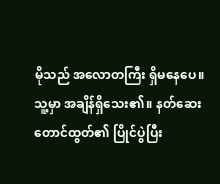မိုသည် အလောတကြီး ရှိမနေပေ။
သူ့မှာ အချိန်ရှိသေး၏။ နတ်ဆေးတောင်ထွတ်၏ ပြိုင်ပွဲပြီး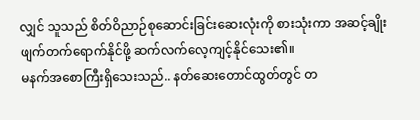လျှင် သူသည် စိတ်ဝိညာဉ်စုဆောင်းခြင်းဆေးလုံးကို စားသုံးကာ အဆင့်ချိုးဖျက်တက်ရောက်နိုင်ဖို့ ဆက်လက်လေ့ကျင့်နိုင်သေး၏။
မနက်အစောကြီးရှိသေးသည်.. နတ်ဆေးတောင်ထွတ်တွင် တ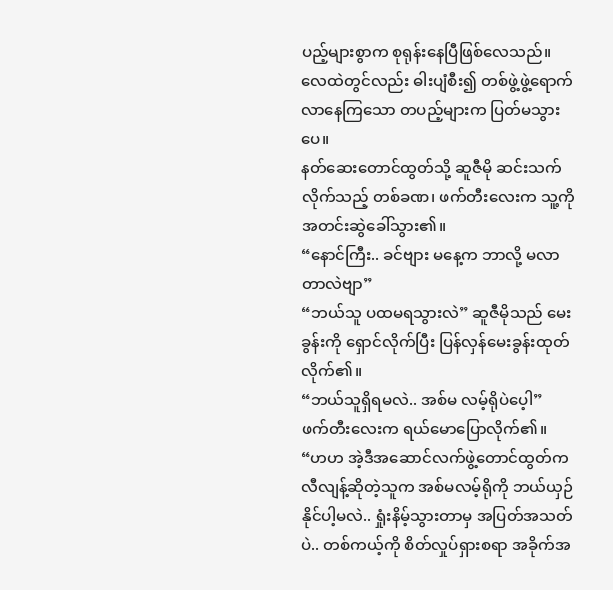ပည့်များစွာက စုရုန်းနေပြီဖြစ်လေသည်။
လေထဲတွင်လည်း ဓါးပျံစီး၍ တစ်ဖွဲ့ဖွဲ့ရောက်လာနေကြသော တပည့်များက ပြတ်မသွားပေ။
နတ်ဆေးတောင်ထွတ်သို့ ဆူဇီမို ဆင်းသက်လိုက်သည့် တစ်ခဏ၊ ဖက်တီးလေးက သူ့ကို အတင်းဆွဲခေါ်သွား၏။
“နောင်ကြီး.. ခင်ဗျား မနေ့က ဘာလို့ မလာတာလဲဗျာ”
“ဘယ်သူ ပထမရသွားလဲ” ဆူဇီမိုသည် မေးခွန်းကို ရှောင်လိုက်ပြီး ပြန်လှန်မေးခွန်းထုတ်လိုက်၏။
“ဘယ်သူရှိရမလဲ.. အစ်မ လမ့်ရိုပဲပေ့ါ”
ဖက်တီးလေးက ရယ်မောပြောလိုက်၏။
“ဟဟ အဲ့ဒီအဆောင်လက်ဖွဲ့တောင်ထွတ်က လီလျန့်ဆိုတဲ့သူက အစ်မလမ့်ရိုကို ဘယ်ယှဉ်နိုင်ပါ့မလဲ.. ရှုံးနိမ့်သွားတာမှ အပြတ်အသတ်ပဲ.. တစ်ကယ့်ကို စိတ်လှုပ်ရှားစရာ အခိုက်အ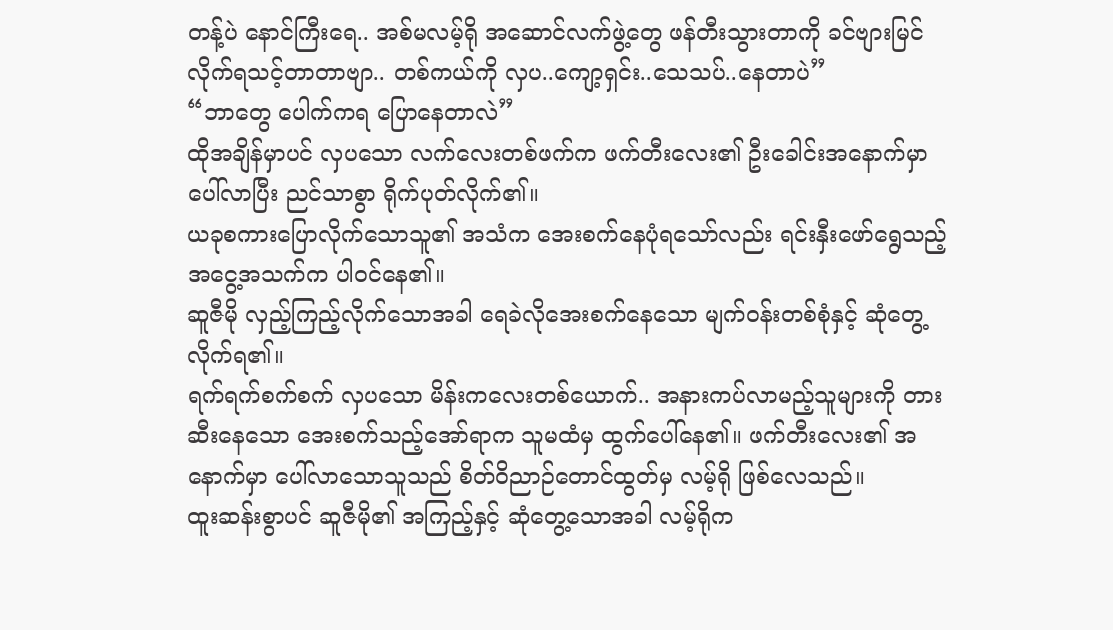တန့်ပဲ နောင်ကြီးရေ.. အစ်မလမ့်ရို အဆောင်လက်ဖွဲ့တွေ ဖန်တီးသွားတာကို ခင်ဗျားမြင်လိုက်ရသင့်တာတာဗျာ.. တစ်ကယ်ကို လှပ..ကျော့ရှင်း..သေသပ်..နေတာပဲ”
“ဘာတွေ ပေါက်ကရ ပြောနေတာလဲ”
ထိုအချိန်မှာပင် လှပသော လက်လေးတစ်ဖက်က ဖက်တီးလေး၏ ဦးခေါင်းအနောက်မှာ ပေါ်လာပြီး ညင်သာစွာ ရိုက်ပုတ်လိုက်၏။
ယခုစကားပြောလိုက်သောသူ၏ အသံက အေးစက်နေပုံရသော်လည်း ရင်းနှီးဖော်ရွေသည့် အငွေ့အသက်က ပါဝင်နေ၏။
ဆူဇီမို လှည့်ကြည့်လိုက်သောအခါ ရေခဲလိုအေးစက်နေသော မျက်ဝန်းတစ်စုံနှင့် ဆုံတွေ့လိုက်ရ၏။
ရက်ရက်စက်စက် လှပသော မိန်းကလေးတစ်ယောက်.. အနားကပ်လာမည့်သူများကို တားဆီးနေသော အေးစက်သည့်အော်ရာက သူမထံမှ ထွက်ပေါ်နေ၏။ ဖက်တီးလေး၏ အနောက်မှာ ပေါ်လာသောသူသည် စိတ်ဝိညာဉ်တောင်ထွတ်မှ လမ့်ရို ဖြစ်လေသည်။
ထူးဆန်းစွာပင် ဆူဇီမို၏ အကြည့်နှင့် ဆုံတွေ့သောအခါ လမ့်ရိုက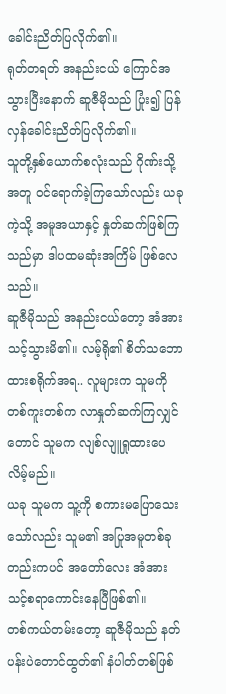ခေါင်းညိတ်ပြလိုက်၏။
ရုတ်တရတ် အနည်းငယ် ကြောင်အသွားပြီးနောက် ဆူဇီမိုသည် ပြုံး၍ ပြန်လှန်ခေါင်းညိတ်ပြလိုက်၏။
သူတို့နှစ်ယောက်စလုံးသည် ဂိုဏ်းသို့ အတူ ဝင်ရောက်ခဲ့ကြသော်လည်း ယခုကဲ့သို့ အမူအယာနှင့် နှုတ်ဆက်ဖြစ်ကြသည်မှာ ဒါပထမဆုံးအကြိမ် ဖြစ်လေသည်။
ဆူဇီမိုသည် အနည်းငယ်တော့ အံအားသင့်သွားမိ၏။ လမ့်ရို၏ စိတ်သဘောထားစရိုက်အရ.. လူများက သူမကို တစ်ကူးတစ်က လာနှုတ်ဆက်ကြလျှင်တောင် သူမက လျစ်လျူရှုထားပေလိမ့်မည်။
ယခု သူမက သူ့ကို စကားမပြောသေးသော်လည်း သူမ၏ အပြုအမူတစ်ခုတည်းကပင် အတော်လေး အံအားသင့်စရာကောင်းနေပြီဖြစ်၏။
တစ်ကယ်တမ်းတော့ ဆူဇီမိုသည် နတ်ပန်းပဲတောင်ထွတ်၏ နံပါတ်တစ်ဖြစ်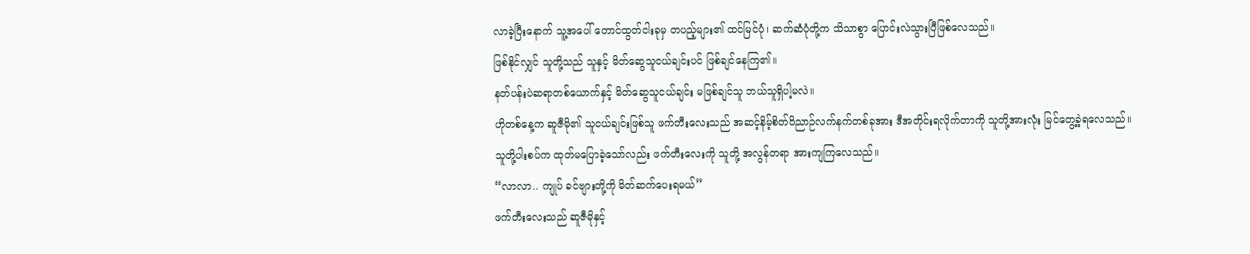လာခဲ့ပြီးနောက် သူ့အပေါ် တောင်ထွတ်ငါးခုမှ တပည့်များ၏ ထင်မြင်ပုံ၊ ဆက်ဆံပုံတို့က သိသာစွာ ပြောင်းလဲသွားပြီဖြစ်လေသည်။
ဖြစ်နိုင်လျှင် သူတို့သည် သူနှင့် မိတ်ဆွေသူငယ်ချင်းပင် ဖြစ်ချင်နေကြ၏။
နတ်ပန်းပဲဆရာတစ်ယောက်နှင့် မိတ်ဆွေသူငယ်ချင်း မဖြစ်ချင်သူ ဘယ်သူရှိပါ့မလဲ။
ဟိုတစ်နေ့က ဆူဇီမို၏ သူငယ်ချင်းဖြစ်သူ ဖက်တီးလေးသည် အဆင့်နိမ့်စိတ်ဝိညာဉ်လက်နက်တစ်ခုအား ဒီအတိုင်းရလိုက်တာကို သူတို့အားလုံး မြင်တွေ့ခဲ့ရလေသည်။ သူတို့ပါးစပ်က ထုတ်မပြောခဲ့သော်လည်း ဖက်တီးလေးကို သူတို့ အလွန်တရာ အားကျကြလေသည်။
“လာလာ.. ကျုပ် ခင်ဗျားတို့ကို မိတ်ဆက်ပေးရမယ်”
ဖက်တီးလေးသည် ဆူဇီမိုနှင့်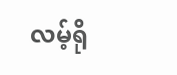လမ့်ရို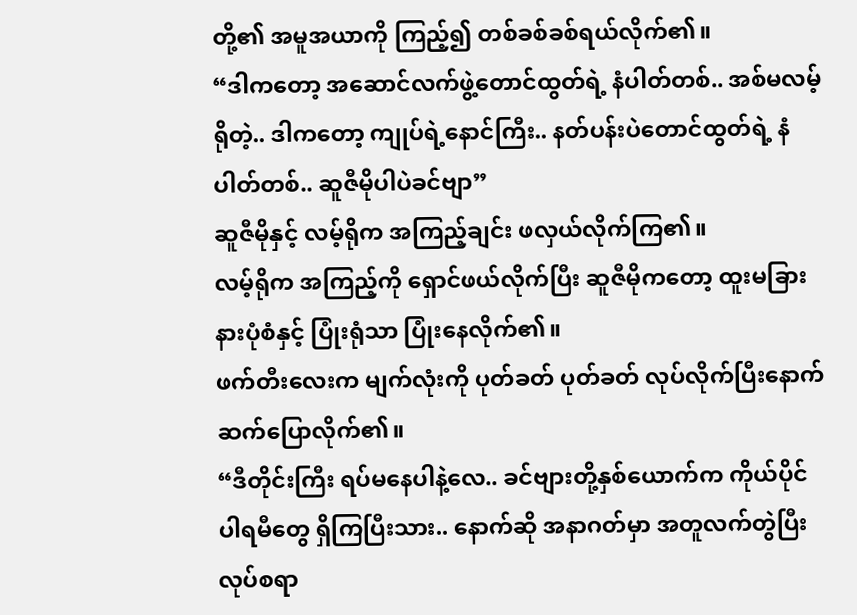တို့၏ အမူအယာကို ကြည့်၍ တစ်ခစ်ခစ်ရယ်လိုက်၏။
“ဒါကတော့ အဆောင်လက်ဖွဲ့တောင်ထွတ်ရဲ့ နံပါတ်တစ်.. အစ်မလမ့်ရိုတဲ့.. ဒါကတော့ ကျုပ်ရဲ့နောင်ကြီး.. နတ်ပန်းပဲတောင်ထွတ်ရဲ့ နံပါတ်တစ်.. ဆူဇီမိုပါပဲခင်ဗျာ”
ဆူဇီမိုနှင့် လမ့်ရိုက အကြည့်ချင်း ဖလှယ်လိုက်ကြ၏။
လမ့်ရိုက အကြည့်ကို ရှောင်ဖယ်လိုက်ပြီး ဆူဇီမိုကတော့ ထူးမခြားနားပုံစံနှင့် ပြုံးရုံသာ ပြုံးနေလိုက်၏။
ဖက်တီးလေးက မျက်လုံးကို ပုတ်ခတ် ပုတ်ခတ် လုပ်လိုက်ပြီးနောက် ဆက်ပြောလိုက်၏။
“ဒီတိုင်းကြီး ရပ်မနေပါနဲ့လေ.. ခင်ဗျားတို့နှစ်ယောက်က ကိုယ်ပိုင်ပါရမီတွေ ရှိကြပြီးသား.. နောက်ဆို အနာဂတ်မှာ အတူလက်တွဲပြီး လုပ်စရာ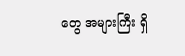တွေ အများကြီး ရှိ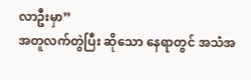လာဦးမှာ”
အတူလက်တွဲပြီး ဆိုသော နေရာတွင် အသံအ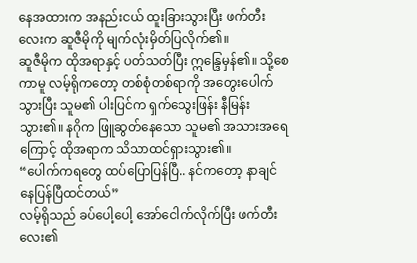နေအထားက အနည်းငယ် ထူးခြားသွားပြီး ဖက်တီးလေးက ဆူဇီမိုကို မျက်လုံးမှိတ်ပြလိုက်၏။
ဆူဇီမိုက ထိုအရာနှင့် ပတ်သတ်ပြီး ဣန္ဒြေမှန်၏။ သို့စေကာမူ လမ့်ရိုကတော့ တစ်စုံတစ်ရာကို အတွေးပေါက်သွားပြီး သူမ၏ ပါးပြင်က ရှက်သွေးဖြန်း နီမြန်းသွား၏။ နဂိုက ဖြူဆွတ်နေသော သူမ၏ အသားအရေကြောင့် ထိုအရာက သိသာထင်ရှားသွား၏။
“ပေါက်ကရတွေ ထပ်ပြောပြန်ပြီ.. နင်ကတော့ နာချင်နေပြန်ပြီထင်တယ်”
လမ့်ရိုသည် ခပ်ပေါ့ပေါ့ အော်ငေါက်လိုက်ပြီး ဖက်တီးလေး၏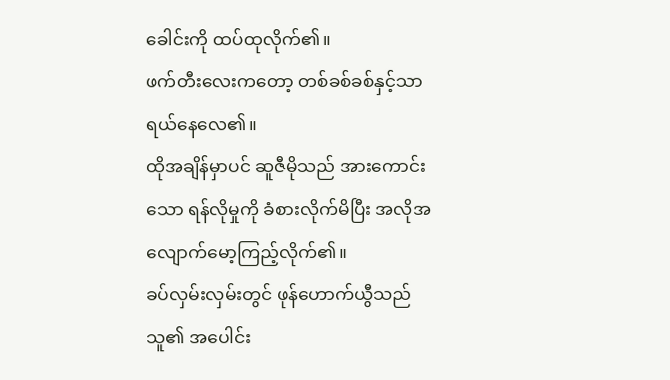ခေါင်းကို ထပ်ထုလိုက်၏။
ဖက်တီးလေးကတော့ တစ်ခစ်ခစ်နှင့်သာ ရယ်နေလေ၏။
ထိုအချိန်မှာပင် ဆူဇီမိုသည် အားကောင်းသော ရန်လိုမှုကို ခံစားလိုက်မိပြီး အလိုအလျောက်မော့ကြည့်လိုက်၏။
ခပ်လှမ်းလှမ်းတွင် ဖုန်ဟောက်ယွီသည် သူ၏ အပေါင်း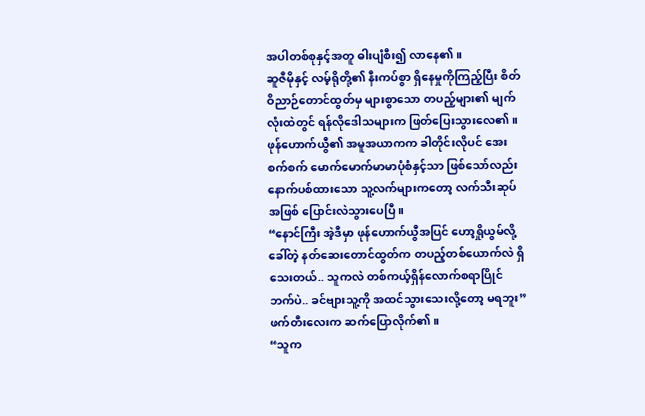အပါတစ်စုနှင့်အတူ ဓါးပျံစီး၍ လာနေ၏။
ဆူဇီမိုနှင့် လမ့်ရိုတို့၏ နီးကပ်စွာ ရှိနေမှုကိုကြည့်ပြီး စိတ်ဝိညာဉ်တောင်ထွတ်မှ များစွာသော တပည့်များ၏ မျက်လုံးထဲတွင် ရန်လိုဒေါသများက ဖြတ်ပြေးသွားလေ၏။
ဖုန်ဟောက်ယွီ၏ အမူအယာကက ခါတိုင်းလိုပင် အေးစက်စက် မောက်မောက်မာမာပုံစံနှင့်သာ ဖြစ်သော်လည်း နောက်ပစ်ထားသော သူ့လက်များကတော့ လက်သီးဆုပ်အဖြစ် ပြောင်းလဲသွားပေပြီ။
“နောင်ကြီး အဲ့ဒီမှာ ဖုန်ဟောက်ယွီအပြင် ဟော့ရှိုယွမ်လို့ခေါ်တဲ့ နတ်ဆေးတောင်ထွတ်က တပည့်တစ်ယောက်လဲ ရှိသေးတယ်.. သူကလဲ တစ်ကယ့်ရှိန်လောက်စရာပြိုင်ဘက်ပဲ.. ခင်ဗျားသူ့ကို အထင်သွားသေးလို့တော့ မရဘူး”
ဖက်တီးလေးက ဆက်ပြောလိုက်၏။
“သူက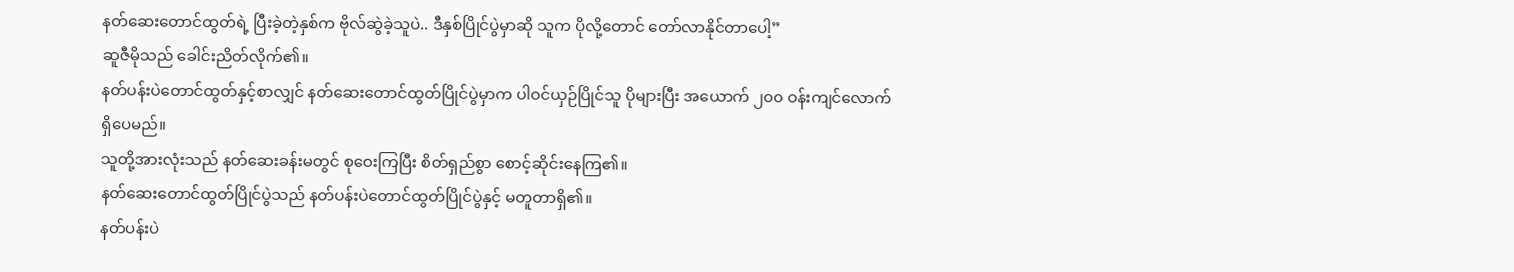နတ်ဆေးတောင်ထွတ်ရဲ့ ပြီးခဲ့တဲ့နှစ်က ဗိုလ်ဆွဲခဲ့သူပဲ.. ဒီနှစ်ပြိုင်ပွဲမှာဆို သူက ပိုလို့တောင် တော်လာနိုင်တာပေါ့”
ဆူဇီမိုသည် ခေါင်းညိတ်လိုက်၏။
နတ်ပန်းပဲတောင်ထွတ်နှင့်စာလျှင် နတ်ဆေးတောင်ထွတ်ပြိုင်ပွဲမှာက ပါဝင်ယှဉ်ပြိုင်သူ ပိုများပြီး အယောက် ၂၀၀ ဝန်းကျင်လောက် ရှိပေမည်။
သူတို့အားလုံးသည် နတ်ဆေးခန်းမတွင် စုဝေးကြပြီး စိတ်ရှည်စွာ စောင့်ဆိုင်းနေကြ၏။
နတ်ဆေးတောင်ထွတ်ပြိုင်ပွဲသည် နတ်ပန်းပဲတောင်ထွတ်ပြိုင်ပွဲနှင့် မတူတာရှိ၏။
နတ်ပန်းပဲ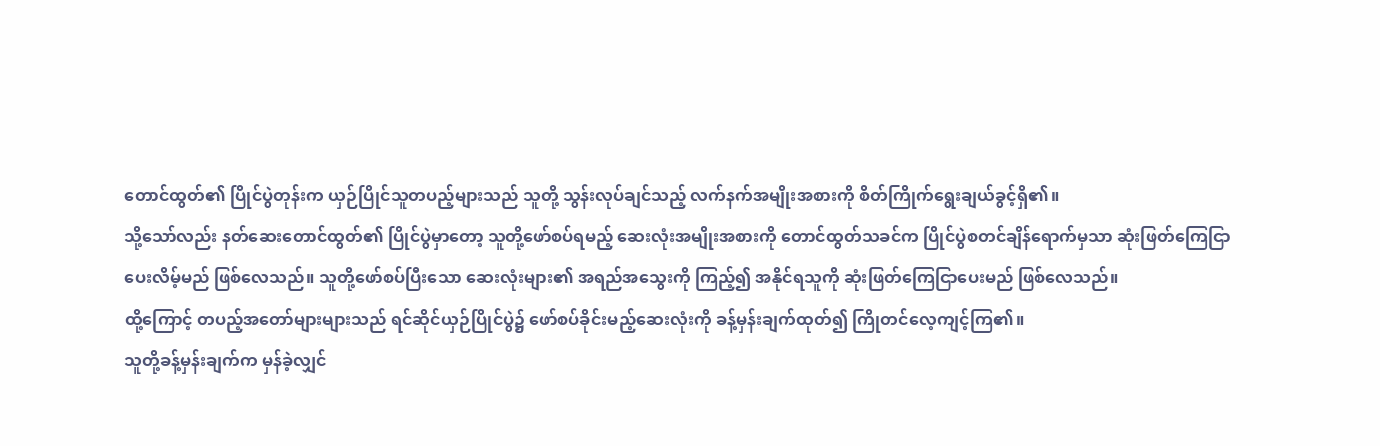တောင်ထွတ်၏ ပြိုင်ပွဲတုန်းက ယှဉ်ပြိုင်သူတပည့်များသည် သူတို့ သွန်းလုပ်ချင်သည့် လက်နက်အမျိုးအစားကို စိတ်ကြိုက်ရွေးချယ်ခွင့်ရှိ၏။
သို့သော်လည်း နတ်ဆေးတောင်ထွတ်၏ ပြိုင်ပွဲမှာတော့ သူတို့ဖော်စပ်ရမည့် ဆေးလုံးအမျိုးအစားကို တောင်ထွတ်သခင်က ပြိုင်ပွဲစတင်ချိန်ရောက်မှသာ ဆုံးဖြတ်ကြေငြာပေးလိမ့်မည် ဖြစ်လေသည်။ သူတို့ဖော်စပ်ပြီးသော ဆေးလုံးများ၏ အရည်အသွေးကို ကြည့်၍ အနိုင်ရသူကို ဆုံးဖြတ်ကြေငြာပေးမည် ဖြစ်လေသည်။
ထို့ကြောင့် တပည့်အတော်များများသည် ရင်ဆိုင်ယှဉ်ပြိုင်ပွဲ၌ ဖော်စပ်ခိုင်းမည့်ဆေးလုံးကို ခန့်မှန်းချက်ထုတ်၍ ကြိုတင်လေ့ကျင့်ကြ၏။
သူတို့ခန့်မှန်းချက်က မှန်ခဲ့လျှင်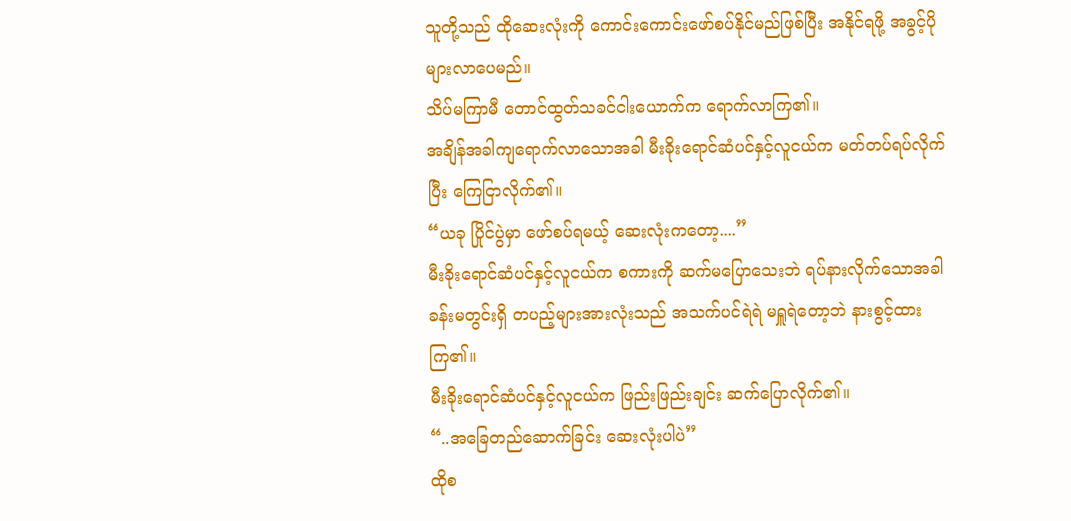သူတို့သည် ထိုဆေးလုံးကို ကောင်းကောင်းဖော်စပ်နိုင်မည်ဖြစ်ပြီး အနိုင်ရဖို့ အခွင့်ပိုများလာပေမည်။
သိပ်မကြာမီ တောင်ထွတ်သခင်ငါးယောက်က ရောက်လာကြ၏။
အချိန်အခါကျရောက်လာသောအခါ မီးခိုးရောင်ဆံပင်နှင့်လူငယ်က မတ်တပ်ရပ်လိုက်ပြီး ကြေငြာလိုက်၏။
“ယခု ပြိုင်ပွဲမှာ ဖော်စပ်ရမယ့် ဆေးလုံးကတော့....”
မီးခိုးရောင်ဆံပင်နှင့်လူငယ်က စကားကို ဆက်မပြောသေးဘဲ ရပ်နားလိုက်သောအခါ ခန်းမတွင်းရှိ တပည့်များအားလုံးသည် အသက်ပင်ရဲရဲ မရှူရဲတော့ဘဲ နားစွင့်ထားကြ၏။
မီးခိုးရောင်ဆံပင်နှင့်လူငယ်က ဖြည်းဖြည်းချင်း ဆက်ပြောလိုက်၏။
“..အခြေတည်ဆောက်ခြင်း ဆေးလုံးပါပဲ”
ထိုစ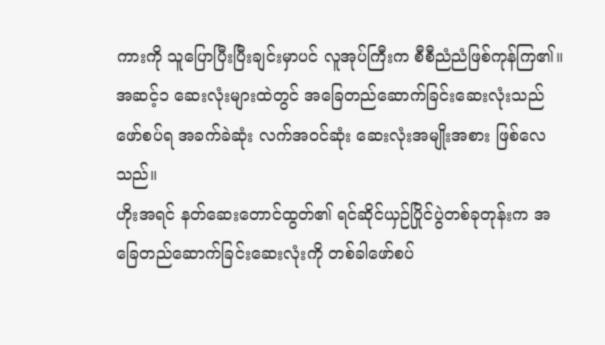ကားကို သူပြောပြီးပြီးချင်းမှာပင် လူအုပ်ကြီးက စီစီညံညံဖြစ်ကုန်ကြ၏။
အဆင့်၁ ဆေးလုံးများထဲတွင် အခြေတည်ဆောက်ခြင်းဆေးလုံးသည် ဖော်စပ်ရ အခက်ခဲဆုံး လက်အဝင်ဆုံး ဆေးလုံးအမျိုးအစား ဖြစ်လေသည်။
ဟိုးအရင် နတ်ဆေးတောင်ထွတ်၏ ရင်ဆိုင်ယှဉ်ပြိုင်ပွဲတစ်ခုတုန်းက အခြေတည်ဆောက်ခြင်းဆေးလုံးကို တစ်ခါဖော်စပ်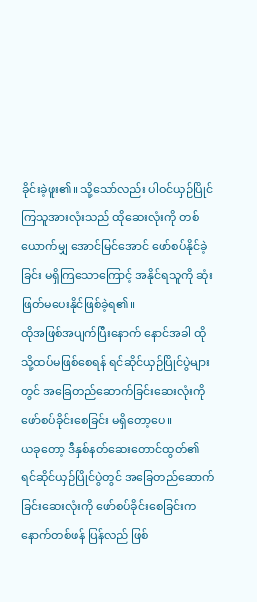ခိုင်းခဲ့ဖူး၏။ သို့သော်လည်း ပါဝင်ယှဉ်ပြိုင်ကြသူအားလုံးသည် ထိုဆေးလုံးကို တစ်ယောက်မျှ အောင်မြင်အောင် ဖော်စပ်နိုင်ခဲ့ခြင်း မရှိကြသောကြောင့် အနိုင်ရသူကို ဆုံးဖြတ်မပေးနိုင်ဖြစ်ခဲ့ရ၏။
ထိုအဖြစ်အပျက်ပြီးနောက် နောင်အခါ ထိုသို့ထပ်မဖြစ်စေရန် ရင်ဆိုင်ယှဉ်ပြိုင်ပွဲများတွင် အခြေတည်ဆောက်ခြင်းဆေးလုံးကို ဖော်စပ်ခိုင်းစေခြင်း မရှိတော့ပေ။
ယခုတော့ ဒီနှစ်နတ်ဆေးတောင်ထွတ်၏ ရင်ဆိုင်ယှဉ်ပြိုင်ပွဲတွင် အခြေတည်ဆောက်ခြင်းဆေးလုံးကို ဖော်စပ်ခိုင်းစေခြင်းက နောက်တစ်ဖန် ပြန်လည် ဖြစ်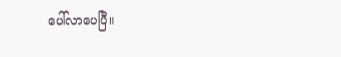ပေါ်လာပေပြီ။